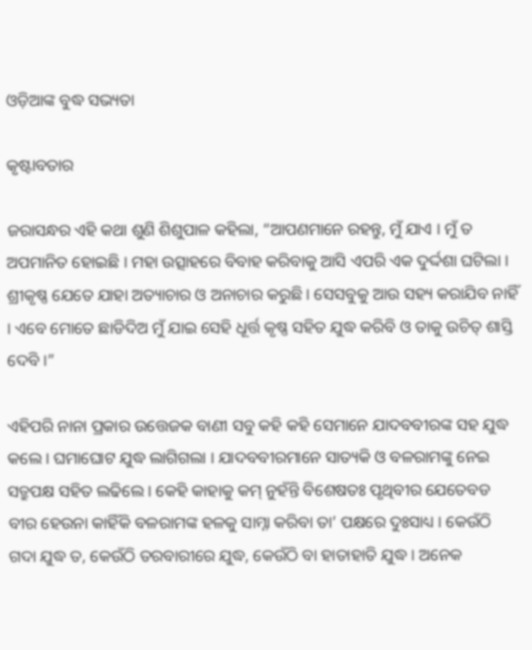ଓଡ଼ିଆଙ୍କ ବୁଦ୍ଧ ସଭ୍ୟତା

କୃଷ୍ଟାବତାର

ଜରାସନ୍ଧର ଏହି କଥା ଶୁଣି ଶିଶୁପାଳ କହିଲା, “ଆପଣମାନେ ରହନ୍ତୁ, ମୁଁ ଯାଏ । ମୁଁ ତ ଅପମାନିତ ହୋଇଛି । ମହା ଉତ୍ସାହରେ ବିବାହ କରିବାକୁ ଆସି ଏପରି ଏକ ଦୁର୍ଦ୍ଦଶା ଘଟିଲା । ଶ୍ରୀକୃଷ୍ଣ ଯେତେ ଯାହା ଅତ୍ୟାଚାର ଓ ଅନାଚାର କରୁଛି । ସେସବୁକୁ ଆଉ ସହ୍ୟ କରାଯିବ ନାହିଁ । ଏବେ ମୋତେ ଛାଡିଦିଅ ମୁଁ ଯାଇ ସେହି ଧୂର୍ତ୍ତ କୃଷ୍ଣ ସହିତ ଯୁଦ୍ଧ କରିବି ଓ ତାକୁ ଉଚିତ୍ ଶାସ୍ତି ଦେବି ।”

ଏହିପରି ନାନା ପ୍ରକାର ଉତ୍ତେଜକ ବାଣୀ ସବୁ କହି କହି ସେମାନେ ଯାଦବବୀରଙ୍କ ସହ ଯୁଦ୍ଧ କଲେ । ଘମାଘୋଟ ଯୁଦ୍ଧ ଲାଗିଗଲା । ଯାଦବବୀରମାନେ ସାତ୍ୟକି ଓ ବଳରାମଙ୍କୁ ନେଇ ସତ୍ରୁପକ୍ଷ ସହିତ ଲଢିଲେ । କେହି କାହାକୁ କମ୍ ନୁହଁନ୍ତି ବିଶେଷତଃ ପୃଥିବୀର ଯେତେବଡ ବୀର ହେଉନା କାହିଁକି ବଳରାମଙ୍କ ହଳକୁ ସାମ୍ନା କରିବା ତା’ ପକ୍ଷରେ ଦୁଃସାଧ୍ୟ । କେଉଁଠି ଗଦା ଯୁଦ୍ଧ ତ, କେଉଁଠି ତରବାରୀରେ ଯୁଦ୍ଧ, କେଉଁଠି ବା ହାତାହାତି ଯୁଦ୍ଧ । ଅନେକ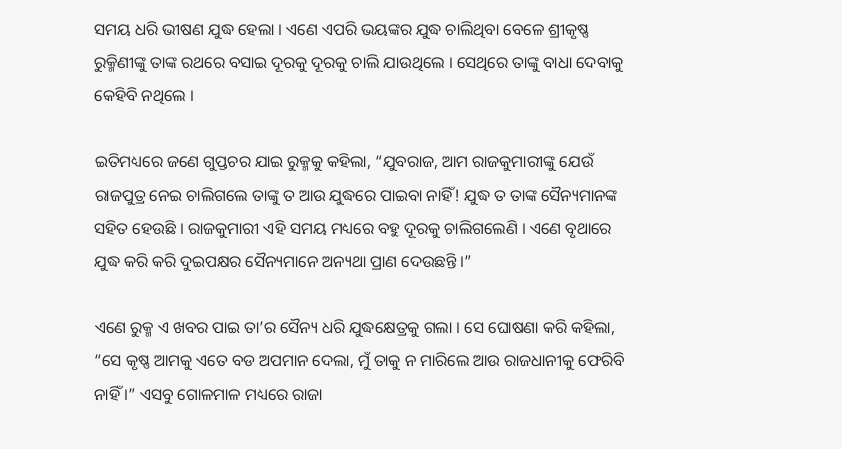ସମୟ ଧରି ଭୀଷଣ ଯୁଦ୍ଧ ହେଲା । ଏଣେ ଏପରି ଭୟଙ୍କର ଯୁଦ୍ଧ ଚାଲିଥିବା ବେଳେ ଶ୍ରୀକୃଷ୍ଣ ରୁକ୍ମିଣୀଙ୍କୁ ତାଙ୍କ ରଥରେ ବସାଇ ଦୂରକୁ ଦୂରକୁ ଚାଲି ଯାଉଥିଲେ । ସେଥିରେ ତାଙ୍କୁ ବାଧା ଦେବାକୁ କେହିବି ନଥିଲେ ।

ଇତିମଧ୍ୟରେ ଜଣେ ଗୁପ୍ତଚର ଯାଇ ରୁକ୍ମକୁ କହିଲା, “ଯୁବରାଜ, ଆମ ରାଜକୁମାରୀଙ୍କୁ ଯେଉଁ ରାଜପୁତ୍ର ନେଇ ଚାଲିଗଲେ ତାଙ୍କୁ ତ ଆଉ ଯୁଦ୍ଧରେ ପାଇବା ନାହିଁ! ଯୁଦ୍ଧ ତ ତାଙ୍କ ସୈନ୍ୟମାନଙ୍କ ସହିତ ହେଉଛି । ରାଜକୁମାରୀ ଏହି ସମୟ ମଧ୍ୟରେ ବହୁ ଦୂରକୁ ଚାଲିଗଲେଣି । ଏଣେ ବୃଥାରେ ଯୁଦ୍ଧ କରି କରି ଦୁଇପକ୍ଷର ସୈନ୍ୟମାନେ ଅନ୍ୟଥା ପ୍ରାଣ ଦେଉଛନ୍ତି ।”

ଏଣେ ରୁକ୍ମ ଏ ଖବର ପାଇ ତା’ର ସୈନ୍ୟ ଧରି ଯୁଦ୍ଧକ୍ଷେତ୍ରକୁ ଗଲା । ସେ ଘୋଷଣା କରି କହିଲା, “ସେ କୃଷ୍ଣ ଆମକୁ ଏତେ ବଡ ଅପମାନ ଦେଲା, ମୁଁ ତାକୁ ନ ମାରିଲେ ଆଉ ରାଜଧାନୀକୁ ଫେରିବି ନାହିଁ ।” ଏସବୁ ଗୋଳମାଳ ମଧ୍ୟରେ ରାଜା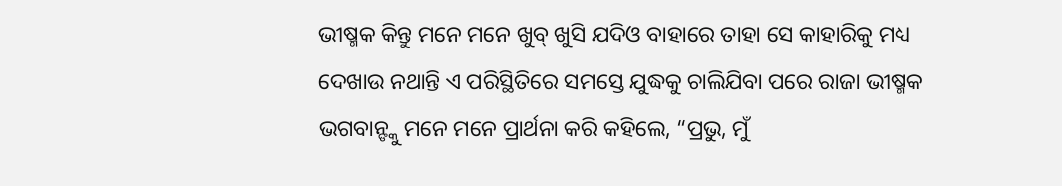ଭୀଷ୍ମକ କିନ୍ତୁ ମନେ ମନେ ଖୁବ୍ ଖୁସି ଯଦିଓ ବାହାରେ ତାହା ସେ କାହାରିକୁ ମଧ୍ୟ ଦେଖାଉ ନଥାନ୍ତି ଏ ପରିସ୍ଥିତିରେ ସମସ୍ତେ ଯୁଦ୍ଧକୁ ଚାଲିଯିବା ପରେ ରାଜା ଭୀଷ୍ମକ ଭଗବାନ୍ଙ୍କୁ ମନେ ମନେ ପ୍ରାର୍ଥନା କରି କହିଲେ, “ପ୍ରଭୁ, ମୁଁ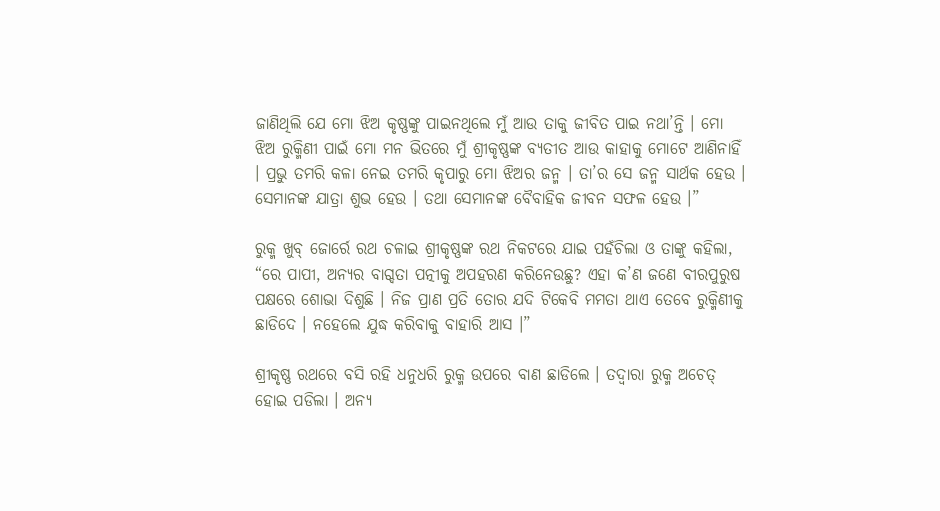ଜାଣିଥିଲି ଯେ ମୋ ଝିଅ କୃଷ୍ଣଙ୍କୁ ପାଇନଥିଲେ ମୁଁ ଆଉ ତାକୁ ଜୀବିତ ପାଇ ନଥା’ନ୍ତି । ମୋ ଝିଅ ରୁକ୍ମିଣୀ ପାଇଁ ମୋ ମନ ଭିତରେ ମୁଁ ଶ୍ରୀକୃଷ୍ଣଙ୍କ ବ୍ୟତୀତ ଆଉ କାହାକୁ ମୋଟେ ଆଣିନାହିଁ । ପ୍ରଭୁ ତମରି କଳା ନେଇ ତମରି କୃପାରୁ ମୋ ଝିଅର ଜନ୍ମ । ତା’ର ସେ ଜନ୍ମ ସାର୍ଥକ ହେଉ । ସେମାନଙ୍କ ଯାତ୍ରା ଶୁଭ ହେଉ । ତଥା ସେମାନଙ୍କ ବୈବାହିକ ଜୀବନ ସଫଳ ହେଉ ।”

ରୁକ୍ମ ଖୁବ୍ ଜୋର୍ରେ ରଥ ଚଳାଇ ଶ୍ରୀକୃଷ୍ଣଙ୍କ ରଥ ନିକଟରେ ଯାଇ ପହଁଚିଲା ଓ ତାଙ୍କୁ କହିଲା, “ରେ ପାପୀ, ଅନ୍ୟର ବାଗ୍ଦତା ପତ୍ନୀକୁ ଅପହରଣ କରିନେଉଛୁ? ଏହା କ’ଣ ଜଣେ ବୀରପୁରୁଷ ପକ୍ଷରେ ଶୋଭା ଦିଶୁଛି । ନିଜ ପ୍ରାଣ ପ୍ରତି ତୋର ଯଦି ଟିକେବି ମମତା ଥାଏ ତେବେ ରୁକ୍ମିଣୀକୁ ଛାଡିଦେ । ନହେଲେ ଯୁଦ୍ଧ କରିବାକୁ ବାହାରି ଆସ ।”

ଶ୍ରୀକୃଷ୍ଣ ରଥରେ ବସି ରହି ଧନୁଧରି ରୁକ୍ମ ଉପରେ ବାଣ ଛାଡିଲେ । ତଦ୍ୱାରା ରୁକ୍ମ ଅଚେତ୍ ହୋଇ ପଡିଲା । ଅନ୍ୟ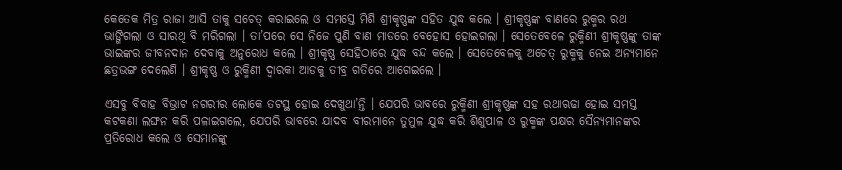କେତେକ ମିତ୍ର ରାଜା ଆସି ତାକୁ ସଚେତ୍ କରାଇଲେ ଓ ସମସ୍ତେ ମିଶି ଶ୍ରୀକୃଷ୍ଣଙ୍କ ସହିତ ଯୁଦ୍ଧ କଲେ । ଶ୍ରୀକୃଷ୍ଣଙ୍କ ବାଣରେ ରୁକ୍ମର ରଥ ଭାଙ୍ଗିଗଲା ଓ ସାରଥି ବି ମରିଗଲା । ତା’ପରେ ସେ ନିଜେ ପୁଣି ବାଣ ମାଡରେ ବେହୋସ ହୋଇଗଲା । ସେତେବେଳେ ରୁକ୍ମିଣୀ ଶ୍ରୀକୃଷ୍ଣଙ୍କୁ ତାଙ୍କ ଭାଇଙ୍କର ଜୀବନଦାନ ଦେବାକୁ ଅନୁରୋଧ କଲେ । ଶ୍ରୀକୃଷ୍ଣ ସେହିଠାରେ ଯୁଦ୍ଧ ବନ୍ଦ କଲେ । ସେତେବେଳକୁ ଅଚେତ୍ ରୁକ୍ମକୁ ନେଇ ଅନ୍ୟମାନେ ଛତ୍ରଭଙ୍ଗ ଦେଲେଣି । ଶ୍ରୀକୃଷ୍ଣ ଓ ରୁକ୍ମିଣୀ ଦ୍ୱାରକା ଆଡକୁ ତୀବ୍ର ଗତିରେ ଆଗେଇଲେ ।

ଏସବୁ ବିବାହ ବିଭ୍ରାଟ ନଗରୀର ଲୋକେ ତଟସ୍ଥ ହୋଇ ଦେଖୁଥା’ନ୍ତି । ଯେପରି ଭାବରେ ରୁକ୍ମିଣୀ ଶ୍ରୀକୃଷ୍ଣଙ୍କ ସହ ରଥାଋଢା ହୋଇ ସମସ୍ତ କଟକଣା ଲଙ୍ଘନ କରି ପଳାଇଗଲେ, ଯେପରି ଭାବରେ ଯାଦବ ବୀରମାନେ ତୁମୁଳ ଯୁଦ୍ଧ କରି ଶିଶୁପାଳ ଓ ରୁକ୍ମଙ୍କ ପକ୍ଷର ସୈନ୍ୟମାନଙ୍କର ପ୍ରତିରୋଧ କଲେ ଓ ସେମାନଙ୍କୁ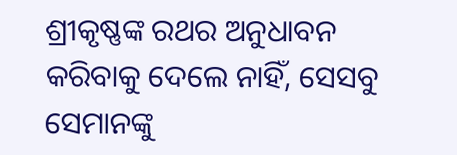ଶ୍ରୀକୃଷ୍ଣଙ୍କ ରଥର ଅନୁଧାବନ କରିବାକୁ ଦେଲେ ନାହିଁ, ସେସବୁ ସେମାନଙ୍କୁ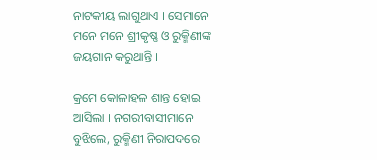ନାଟକୀୟ ଲାଗୁଥାଏ । ସେମାନେ ମନେ ମନେ ଶ୍ରୀକୃଷ୍ଣ ଓ ରୁକ୍ମିଣୀଙ୍କ ଜୟଗାନ କରୁଥାନ୍ତି ।

କ୍ରମେ କୋଳାହଳ ଶାନ୍ତ ହୋଇ ଆସିଲା । ନଗରୀବାସୀମାନେ ବୁଝିଲେ, ରୁକ୍ମିଣୀ ନିରାପଦରେ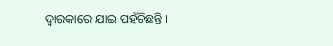ଦ୍ୱାରକାରେ ଯାଇ ପହଁଚିଛନ୍ତି ।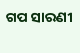ଗପ ସାରଣୀ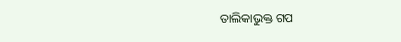ତାଲିକାଭୁକ୍ତ ଗପ